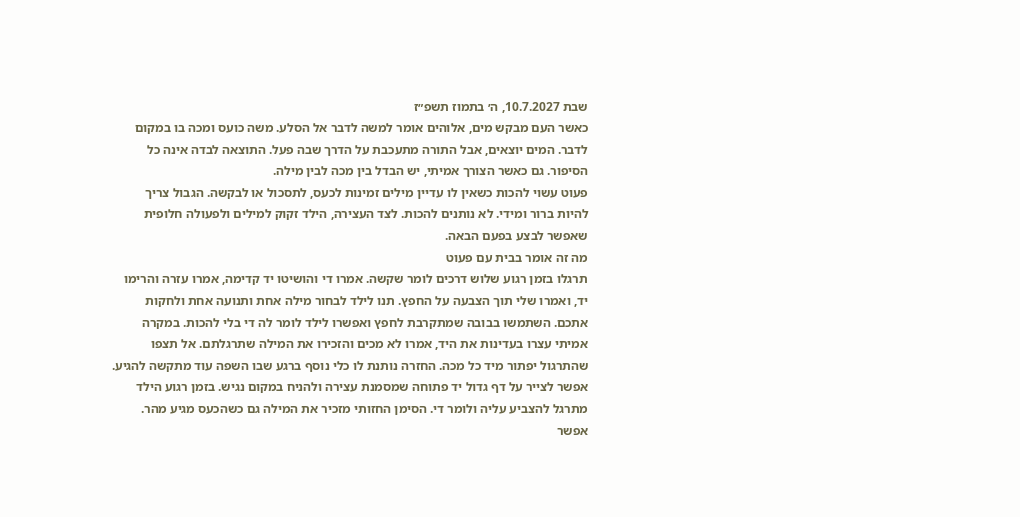שבת 10.7.2027, ה׳ בתמוז תשפ״ז
כאשר העם מבקש מים, אלוהים אומר למשה לדבר אל הסלע. משה כועס ומכה בו במקום לדבר. המים יוצאים, אבל התורה מתעכבת על הדרך שבה פעל. התוצאה לבדה אינה כל הסיפור. גם כאשר הצורך אמיתי, יש הבדל בין מכה לבין מילה.
פעוט עשוי להכות כשאין לו עדיין מילים זמינות לכעס, לתסכול או לבקשה. הגבול צריך להיות ברור ומידי. לא נותנים להכות. לצד העצירה, הילד זקוק למילים ולפעולה חלופית שאפשר לבצע בפעם הבאה.
מה זה אומר בבית עם פעוט
תרגלו בזמן רגוע שלוש דרכים לומר שקשה. אמרו די והושיטו יד קדימה, אמרו עזרה והרימו יד, ואמרו שלי תוך הצבעה על החפץ. תנו לילד לבחור מילה אחת ותנועה אחת ולחקות אתכם. השתמשו בבובה שמתקרבת לחפץ ואפשרו לילד לומר לה די בלי להכות. במקרה אמיתי עצרו בעדינות את היד, אמרו לא מכים והזכירו את המילה שתרגלתם. אל תצפו שהתרגול יפתור מיד כל מכה. החזרה נותנת לו כלי נוסף ברגע שבו השפה עוד מתקשה להגיע.
אפשר לצייר על דף גדול יד פתוחה שמסמנת עצירה ולהניח במקום נגיש. בזמן רגוע הילד מתרגל להצביע עליה ולומר די. הסימן החזותי מזכיר את המילה גם כשהכעס מגיע מהר.
אפשר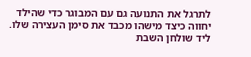לתרגל את התנועה גם עם המבוגר כדי שהילד יחווה כיצד מישהו מכבד את סימן העצירה שלו.
ליד שולחן השבת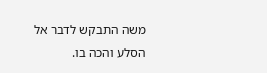משה התבקש לדבר אל הסלע והכה בו.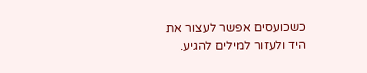כשכועסים אפשר לעצור את היד ולעזור למילים להגיע.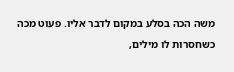משה הכה בסלע במקום לדבר אליו. פעוט מכה כשחסרות לו מילים,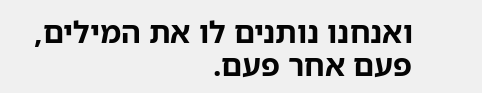ואנחנו נותנים לו את המילים, פעם אחר פעם.